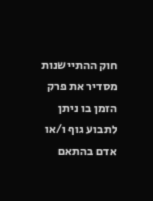חוק ההתיישנות מסדיר את פרק הזמן בו ניתן לתבוע גוף ו/או אדם בהתאם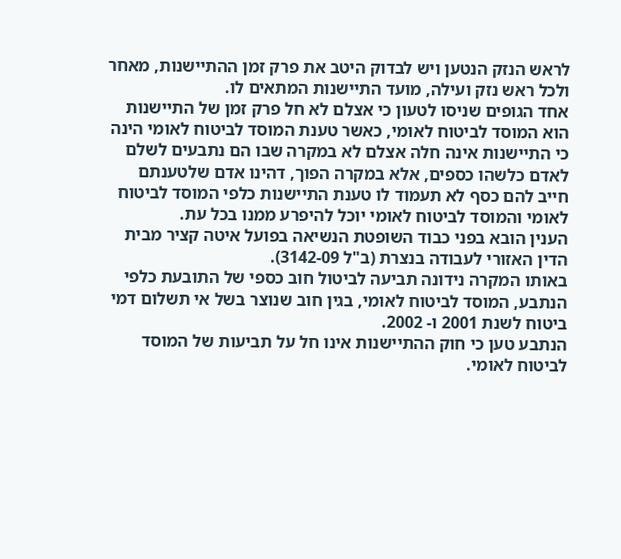לראש הנזק הנטען ויש לבדוק היטב את פרק זמן ההתיישנות, מאחר ולכל ראש נזק ועילה, מועד התיישנות המתאים לו.
אחד הגופים שניסו לטעון כי אצלם לא חל פרק זמן של התיישנות הוא המוסד לביטוח לאומי, כאשר טענת המוסד לביטוח לאומי הינה כי התיישנות אינה חלה אצלם לא במקרה שבו הם נתבעים לשלם לאדם כלשהו כספים, אלא במקרה הפוך, דהינו אדם שלטענתם חייב להם כסף לא תעמוד לו טענת התיישנות כלפי המוסד לביטוח לאומי והמוסד לביטוח לאומי יוכל להיפרע ממנו בכל עת.
הענין הובא בפני כבוד השופטת הנשיאה בפועל איטה קציר מבית הדין האזורי לעבודה בנצרת (ב"ל 3142-09).
באותו המקרה נידונה תביעה לביטול חוב כספי של התובעת כלפי הנתבע, המוסד לביטוח לאומי, בגין חוב שנוצר בשל אי תשלום דמי ביטוח לשנת 2001 ו- 2002.
הנתבע טען כי חוק ההתיישנות אינו חל על תביעות של המוסד לביטוח לאומי.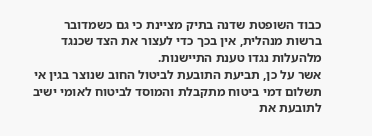כבוד השופטת שדנה בתיק מציינת כי גם כשמדובר ברשות מנהלית, אין בכך כדי לעצור את הצד שכנגד מלהעלות נגדו טענת התיישנות.
אשר על כן, תביעת התובעת לביטול החוב שנוצר בגין אי תשלום דמי ביטוח מתקבלת והמוסד לביטוח לאומי ישיב לתובעת את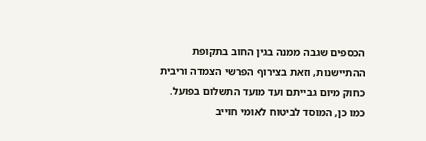הכספים שגבה ממנה בגין החוב בתקופת ההתיישנות, וזאת בצירוף הפרשי הצמדה וריבית כחוק מיום גבייתם ועד מועד התשלום בפועל.
כמו כן, המוסד לביטוח לאומי חוייב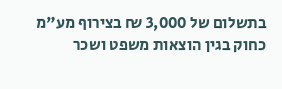בתשלום של 3,000 ₪ בצירוף מע"מ כחוק בגין הוצאות משפט ושכר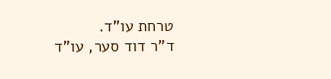טרחת עו"ד.
ד"ר דוד סער, עו"ד